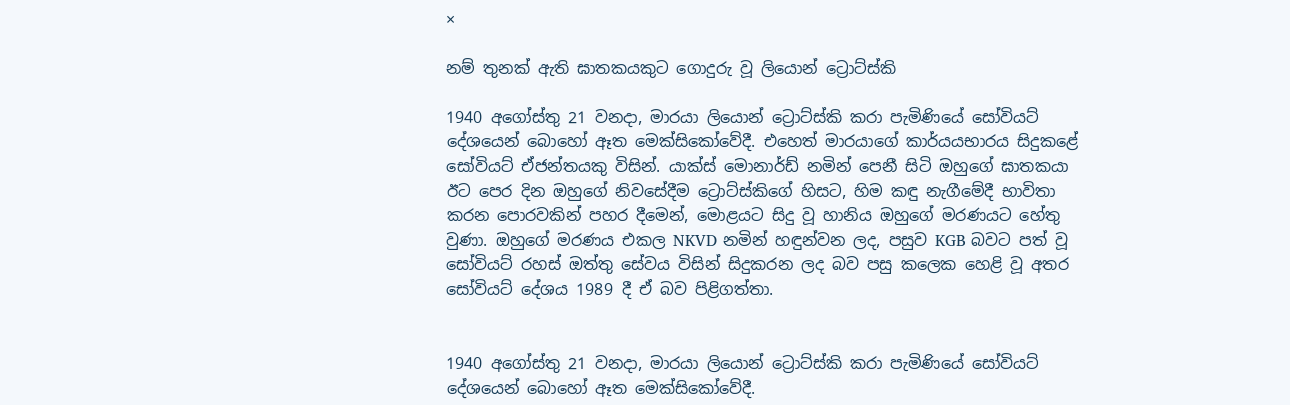×

නම් තුනක් ඇති ඝාතකයකුට ගොදුරු වූ ලියොන් ට්‍රොට්ස්කි

1940 අගෝස්තු 21 වනදා, මාරයා ලියොන් ට්‍රොට්ස්කි කරා පැමිණියේ සෝවියට් දේශයෙන් බොහෝ ඈත මෙක්සිකෝවේදී. එහෙත් මාරයාගේ කාර්යයභාරය සිදුකළේ සෝවියට් ඒජන්තයකු විසින්. යාක්ස් මොනාර්ඩ් නමින් පෙනී සිටි ඔහුගේ ඝාතකයා ඊට පෙර දින ඔහුගේ නිවසේදීම ට්‍රොට්ස්කිගේ හිසට, හිම කඳු නැගීමේදී භාවිතා කරන පොරවකින් පහර දීමෙන්, මොළයට සිදු වූ හානිය ඔහුගේ මරණයට හේතු වුණා. ඔහුගේ මරණය එකල NKVD නමින් හඳුන්වන ලද, පසුව KGB බවට පත් වූ සෝවියට් රහස් ඔත්තු සේවය විසින් සිදුකරන ලද බව පසු කලෙක හෙළි වූ අතර සෝවියට් දේශය 1989 දී ඒ බව පිළිගත්තා.


1940 අගෝස්තු 21 වනදා, මාරයා ලියොන් ට්‍රොට්ස්කි කරා පැමිණියේ සෝවියට් දේශයෙන් බොහෝ ඈත මෙක්සිකෝවේදී.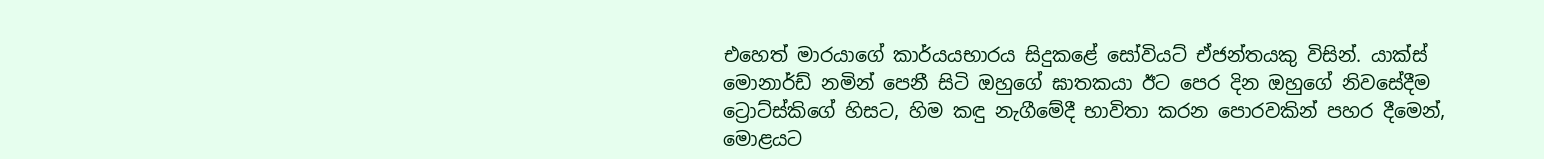එහෙත් මාරයාගේ කාර්යයභාරය සිදුකළේ සෝවියට් ඒජන්තයකු විසින්. යාක්ස් මොනාර්ඩ් නමින් පෙනී සිටි ඔහුගේ ඝාතකයා ඊට පෙර දින ඔහුගේ නිවසේදීම ට්‍රොට්ස්කිගේ හිසට, හිම කඳු නැගීමේදී භාවිතා කරන පොරවකින් පහර දීමෙන්, මොළයට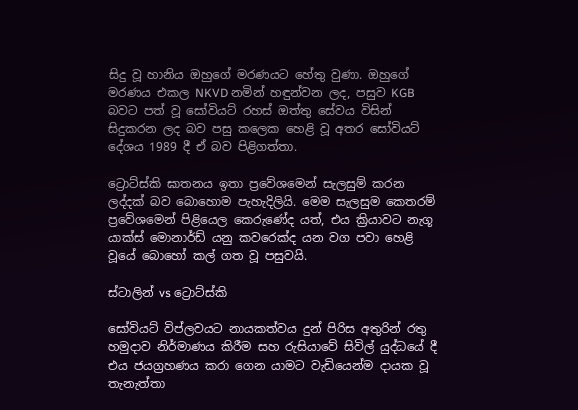සිදු වූ හානිය ඔහුගේ මරණයට හේතු වුණා. ඔහුගේ මරණය එකල NKVD නමින් හඳුන්වන ලද, පසුව KGB බවට පත් වූ සෝවියට් රහස් ඔත්තු සේවය විසින් සිදුකරන ලද බව පසු කලෙක හෙළි වූ අතර සෝවියට් දේශය 1989 දී ඒ බව පිළිගත්තා.

ට්‍රොට්ස්කි ඝාතනය ඉතා ප්‍රවේශමෙන් සැලසුම් කරන ලද්දක් බව බොහොම පැහැදිලියි. මෙම සැලසුම කෙතරම් ප්‍රවේශමෙන් පිළියෙල කෙරුණේද යත්, එය ක්‍රියාවට නැගූ යාක්ස් මොනාර්ඩ් යනු කවරෙක්ද යන වග පවා හෙළි වූයේ බොහෝ කල් ගත වූ පසුවයි.

ස්ටාලින් vs ට්‍රොට්ස්කි

සෝවියට් විප්ලවයට නායකත්වය දුන් පිරිස අතුරින් රතු හමුදාව නිර්මාණය කිරීම සහ රුසියාවේ සිවිල් යුද්ධයේ දී එය ජයග්‍රහණය කරා ගෙන යාමට වැඩියෙන්ම දායක වූ තැනැත්තා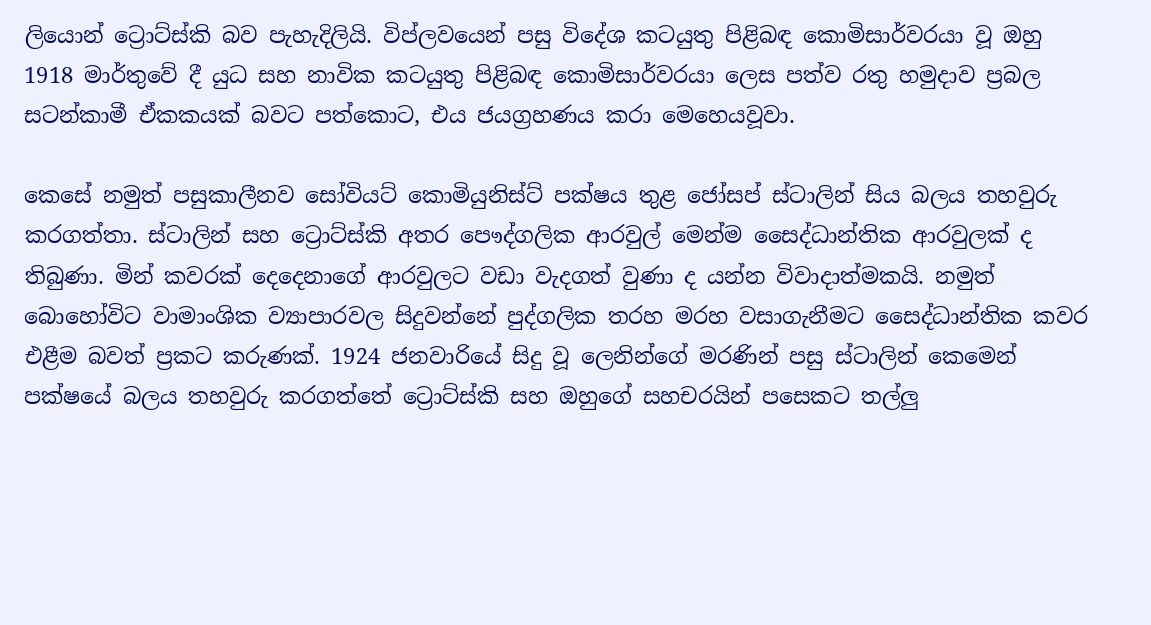ලියොන් ට්‍රොට්ස්කි බව පැහැදිලියි. විප්ලවයෙන් පසු විදේශ කටයුතු පිළිබඳ කොමිසාර්වරයා වූ ඔහු 1918 මාර්තුවේ දී යුධ සහ නාවික කටයුතු පිළිබඳ කොමිසාර්වරයා ලෙස පත්ව රතු හමුදාව ප්‍රබල සටන්කාමී ඒකකයක් බවට පත්කොට, එය ජයග්‍රහණය කරා මෙහෙයවූවා.

කෙසේ නමුත් පසුකාලීනව සෝවියට් කොමියුනිස්ට් පක්ෂය තුළ ජෝසප් ස්ටාලින් සිය බලය තහවුරු කරගත්තා. ස්ටාලින් සහ ට්‍රොට්ස්කි අතර පෞද්ගලික ආරවුල් මෙන්ම සෛද්ධාන්තික ආරවුලක් ද තිබුණා. මින් කවරක් දෙදෙනාගේ ආරවුලට වඩා වැදගත් වුණා ද යන්න විවාදාත්මකයි. නමුත් බොහෝවිට වාමාංශික ව්‍යාපාරවල සිදුවන්නේ පුද්ගලික තරහ මරහ වසාගැනීමට සෛද්ධාන්තික කවර එළීම බවත් ප්‍රකට කරුණක්. 1924 ජනවාරියේ සිදු වූ ලෙනින්ගේ මරණින් පසු ස්ටාලින් කෙමෙන් පක්ෂයේ බලය තහවුරු කරගත්තේ ට්‍රොට්ස්කි සහ ඔහුගේ සහචරයින් පසෙකට තල්ලු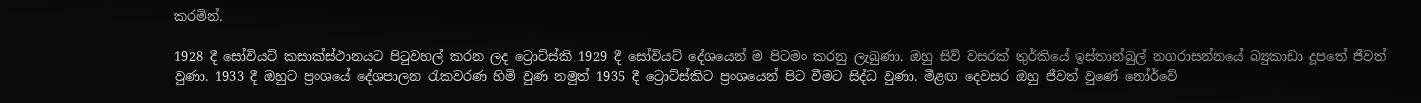කරමින්.

1928 දී සෝවියට් කසාක්ස්ථානයට පිටුවහල් කරන ලද ට්‍රොට්ස්කි 1929 දී සෝවියට් දේශයෙන් ම පිටමං කරනු ලැබුණා. ඔහු සිව් වසරක් තුර්කියේ ඉස්තාන්බුල් නගරාසන්නයේ බ්‍යුකාඩා දූපතේ ජීවත් වුණා. 1933 දී ඔහුට ප්‍රංශයේ දේශපාලන රැකවරණ හිමි වුණ නමුත් 1935 දී ට්‍රොට්ස්කිට ප්‍රංශයෙන් පිට වීමට සිද්ධ වුණා. මීළඟ දෙවසර ඔහු ජීවත් වුණේ නෝර්වේ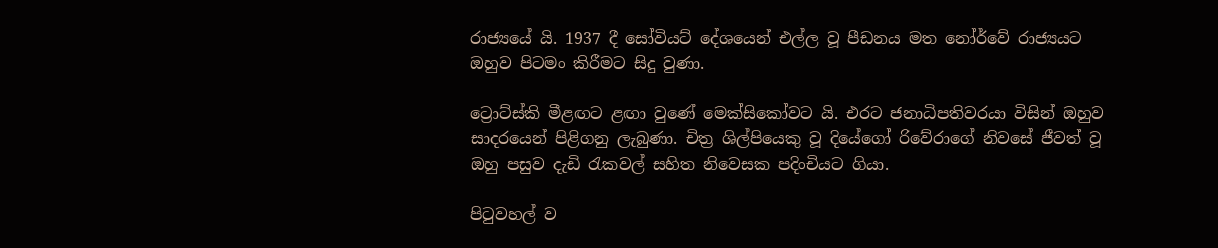රාජ්‍යයේ යි. 1937 දී සෝවියට් දේශයෙන් එල්ල වූ පීඩනය මත නෝර්වේ රාජ්‍යයට ඔහුව පිටමං කිරීමට සිදු වුණා.

ට්‍රොට්ස්කි මීළඟට ළඟා වුණේ මෙක්සිකෝවට යි. එරට ජනාධිපතිවරයා විසින් ඔහුව සාදරයෙන් පිළිගනු ලැබුණා. චිත්‍ර ශිල්පිය‍ෙකු වූ දියේගෝ රිවේරාගේ නිවසේ ජීවත් වූ ඔහු පසුව දැඩි රැකවල් සහිත නිවෙසක පදිංචියට ගියා.

පිටුවහල් ව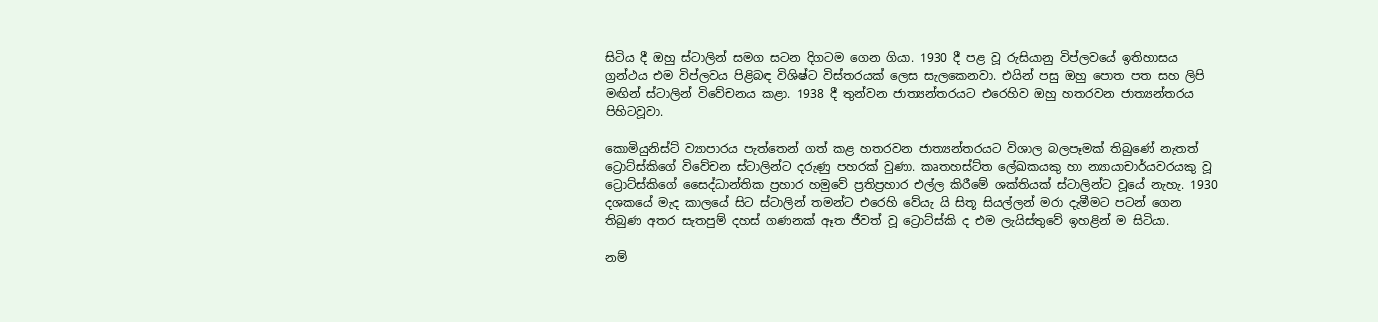සිටිය දී ඔහු ස්ටාලින් සමග සටන දිගටම ගෙන ගියා. 1930 දී පළ වූ රුසියානු විප්ලවයේ ඉතිහාසය ග්‍රන්ථය එම විප්ලවය පිළිබඳ විශිෂ්ට විස්තරයක් ලෙස සැලකෙනවා. එයින් පසු ඔහු පොත පත සහ ලිපි මඟින් ස්ටාලින් විවේචනය කළා. 1938 දී තුන්වන ජාත්‍යන්තරයට එරෙහිව ඔහු හතරවන ජාත්‍යන්තරය පිහිටවූවා.

කොමියුනිස්ට් ව්‍යාපාරය පැත්තෙන් ගත් කළ හතරවන ජාත්‍යන්තරයට විශාල බලපෑමක් තිබුණේ නැතත් ට්‍රොට්ස්කිගේ විවේචන ස්ටාලින්ට දරුණු පහරක් වුණා. කෘතහස්ට්ත ලේඛකයකු හා න්‍යායාචාර්යවරයකු වූ ට්‍රොට්ස්කිගේ සෛද්ධාන්තික ප්‍රහාර හමුවේ ප්‍රතිප්‍රහාර එල්ල කිරීමේ ශක්තියක් ස්ටාලින්ට වූයේ නැහැ. 1930 දශකයේ මැද කාලයේ සිට ස්ටාලින් තමන්ට එරෙහි වේයැ යි සිතූ සියල්ලන් මරා දැමීමට පටන් ගෙන තිබුණ අතර සැතපුම් දහස් ගණනක් ඈත ජීවත් වූ ට්‍රොට්ස්කි ද එම ලැයිස්තුවේ ඉහළින් ම සිටියා.

නම්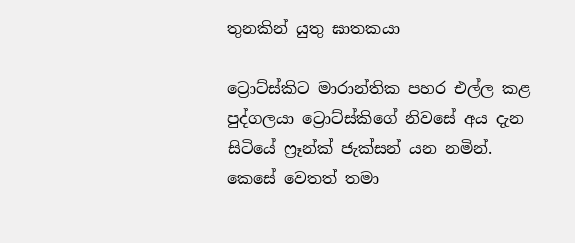තුනකින් යුතු ඝාතකයා

ට්‍රොට්ස්කිට මාරාන්තික පහර එල්ල කළ පුද්ගලයා ට්‍රොට්ස්කිගේ නිවසේ අය දැන සිටියේ ෆ්‍රෑන්ක් ජැක්සන් යන නමින්. කෙසේ වෙතත් තමා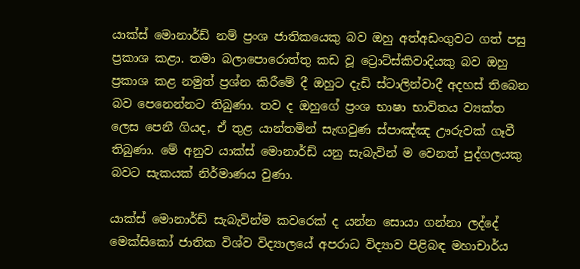යාක්ස් මොනාර්ඩ් නම් ප්‍රංශ ජාතිකය‍ෙකු බව ඔහු අත්අඩංගුවට ගත් පසු ප්‍රකාශ කළා. තමා බලාපොරොත්තු කඩ වූ ට්‍රොට්ස්කිවාදියකු බව ඔහු ප්‍රකාශ කළ නමුත් ප්‍රශ්න කිරීමේ දී ඔහුට දැඩි ස්ටාලින්වාදී අදහස් තිබෙන බව පෙනෙන්නට තිබුණා. තව ද ඔහුගේ ප්‍රංශ භාෂා භාවිතය ව්‍යක්ත ලෙස පෙනී ගියද, ඒ තුළ යාන්තමින් සැඟවුණ ස්පාඤ්ඤ ඌරුවක් ගෑවී තිබුණා. මේ අනුව යාක්ස් මොනාර්ඩ් යනු සැබැවින් ම වෙනත් පුද්ගලයකු බවට සැකයක් නිර්මාණය වුණා.

යාක්ස් මොනාර්ඩ් සැබැවින්ම කවරෙක් ද යන්න සොයා ගන්නා ලද්දේ මෙක්සිකෝ ජාතික විශ්ව විද්‍යාලයේ අපරාධ විද්‍යාව පිළිබඳ මහාචාර්ය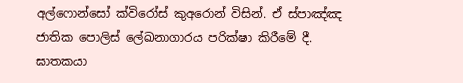අල්ෆොන්සෝ ක්විරෝස් කුඅරොන් විසින්. ඒ ස්පාඤ්ඤ ජාතික පොලිස් ලේඛනාගාරය පරික්ෂා කිරීමේ දී. ඝාතකයා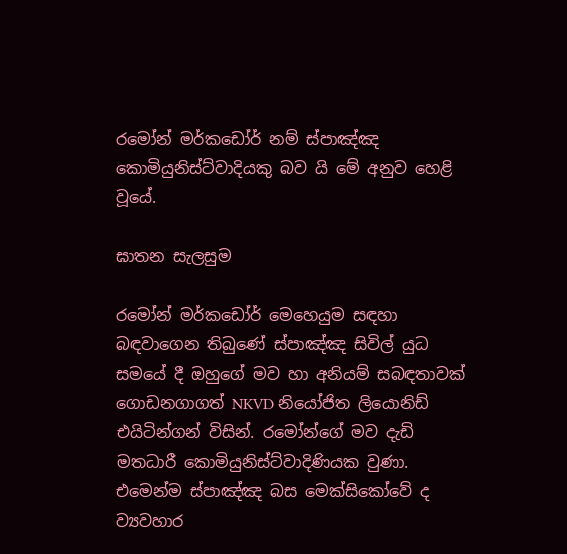රමෝන් මර්කඩෝර් නම් ස්පාඤ්ඤ කොමියුනිස්ට්වාදියකු බව යි මේ අනුව හෙළි වූයේ.

ඝාතන සැලසුම

රමෝන් මර්කඩෝර් මෙහෙයුම සඳහා බඳවාගෙන තිබුණේ ස්පාඤ්ඤ සිවිල් යුධ සමයේ දී ඔහුගේ මව හා අනියම් සබඳතාවක් ගොඩනගාගත් NKVD නියෝජිත ලියොනිඩ් එයිටින්ගන් විසින්. රමෝන්ගේ මව දැඩි මතධාරී කොමියුනිස්ට්වාදිණියක වුණා. එමෙන්ම ස්පාඤ්ඤ බස මෙක්සිකෝවේ ද ව්‍යවහාර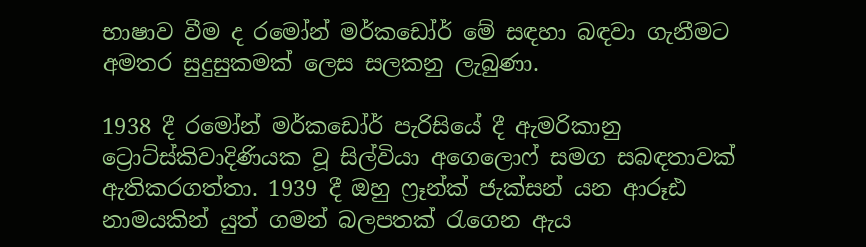භාෂාව වීම ද රමෝන් මර්කඩෝර් මේ සඳහා බඳවා ගැනීමට අමතර සුදුසුකමක් ලෙස සලකනු ලැබුණා.

1938 දී රමෝන් මර්කඩෝර් පැරිසියේ දී ඇමරිකානු ට්‍රොට්ස්කිවාදිණියක වූ සිල්වියා අගෙලොෆ් සමග සබඳතාවක් ඇතිකරගත්තා. 1939 දී ඔහු ෆ්‍රෑන්ක් ජැක්සන් යන ආරූඪ නාමයකින් යුත් ගමන් බලපතක් රැගෙන ඇය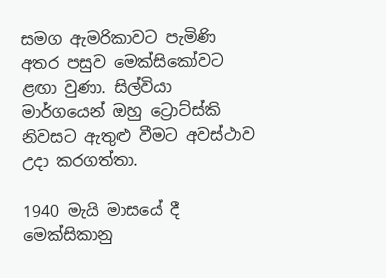සමග ඇමරිකාවට පැමිණි අතර පසුව මෙක්සිකෝවට ළඟා වුණා. සිල්වියා මාර්ගයෙන් ඔහු ට්‍රොට්ස්කි නිවසට ඇතුළු වීමට අවස්ථාව උදා කරගත්තා.

1940 මැයි මාසයේ දී මෙක්සිකානු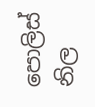පොලිස් නිල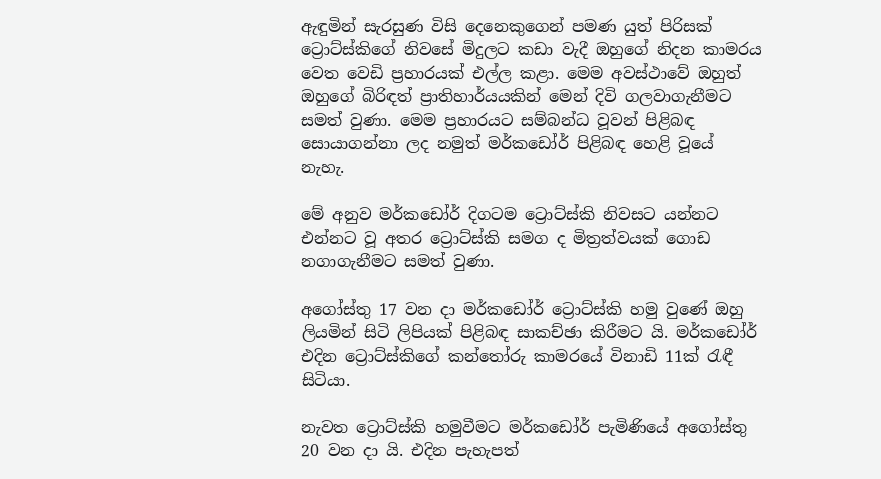ඇඳුමින් සැරසුණ විසි දෙනෙකුගෙන් පමණ යුත් පිරිසක් ට්‍රොට්ස්කිගේ නිවසේ මිදුලට කඩා වැදී ඔහුගේ නිදන කාමරය වෙත වෙඩි ප්‍රහාරයක් එල්ල කළා. මෙම අවස්ථාවේ ඔහුත් ඔහුගේ බිරිඳත් ප්‍රාතිහාර්යයකින් මෙන් දිවි ගලවාගැනීමට සමත් වුණා. මෙම ප්‍රහාරයට සම්බන්ධ වූවන් පිළිබඳ සොයාගන්නා ලද නමුත් මර්කඩෝර් පිළිබඳ හෙළි වූයේ නැහැ.

මේ අනුව මර්කඩෝර් දිගටම ට්‍රොට්ස්කි නිවසට යන්නට එන්නට වූ අතර ට්‍රොට්ස්කි සමග ද මිත්‍රත්වයක් ගොඩ නගාගැනීමට සමත් වුණා.

අගෝස්තු 17 වන දා මර්කඩෝර් ට්‍රොට්ස්කි හමු වුණේ ඔහු ලියමින් සිටි ලිපියක් පිළිබඳ සාකච්ඡා කිරීමට යි. මර්කඩෝර් එදින ට්‍රොට්ස්කිගේ කන්තෝරු කාමරයේ විනාඩි 11ක් රැඳී සිටියා.

නැවත ට්‍රොට්ස්කි හමුවීමට මර්කඩෝර් පැමිණියේ අගෝස්තු 20 වන දා යි. එදින පැහැපත්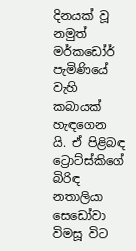දිනයක් වූ නමුත් මර්කඩෝර් පැමිණියේ වැහි කබායක් හැඳගෙන යි. ඒ පිළිබඳ ට්‍රොට්ස්කිගේ බිරිඳ නතාලියා සෙඩෝවා විමසූ විට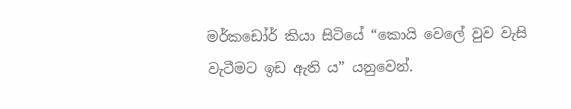මර්කඩෝර් කියා සිටියේ “කොයි වෙලේ වුව වැසි වැටීමට ඉඩ ඇති ය” යනුවෙන්.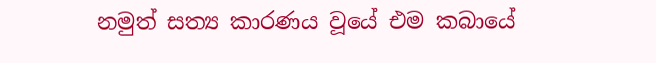නමුත් සත්‍ය කාරණය වූයේ එම කබායේ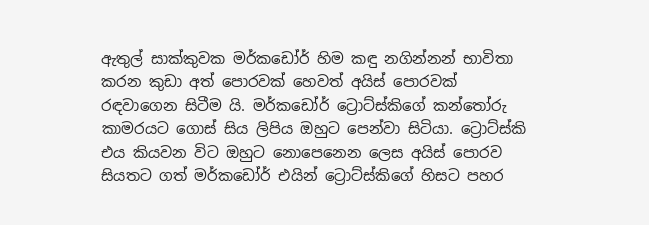ඇතුල් සාක්කුවක මර්කඩෝර් හිම කඳු නගින්නන් භාවිතා කරන කුඩා අත් පොරවක් හෙවත් අයිස් පොරවක් රඳවාගෙන සිටීම යි. මර්කඩෝර් ට්‍රොට්ස්කිගේ කන්තෝරු කාමරයට ගොස් සිය ලිපිය ඔහුට පෙන්වා සිටියා. ට්‍රොට්ස්කි එය කියවන විට ඔහුට නොපෙනෙන ලෙස අයිස් පොරව සියතට ගත් මර්කඩෝර් එයින් ට්‍රොට්ස්කිගේ හිසට පහර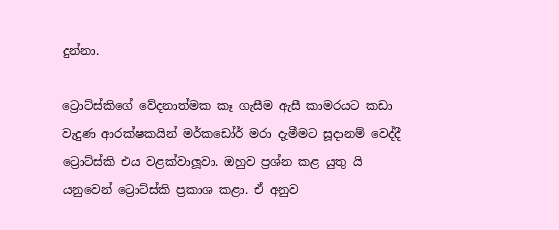දුන්නා.

ට්‍රොට්ස්කිගේ වේදනාත්මක කෑ ගැසීම ඇසී කාමරයට කඩා වැදුණ ආරක්ෂකයින් මර්කඩෝර් මරා දැමීමට සූදානම් වෙද්දී ට්‍රොට්ස්කි එය වළක්වාලූවා. ඔහුව ප්‍රශ්න කළ යුතු යි යනුවෙන් ට්‍රොට්ස්කි ප්‍රකාශ කළා. ඒ අනුව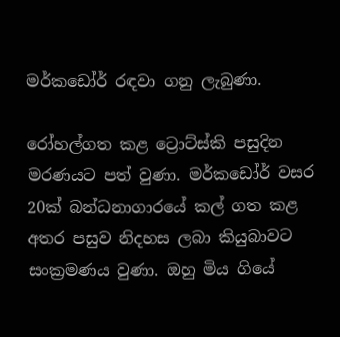මර්කඩෝර් රඳවා ගනු ලැබුණා.

රෝහල්ගත කළ ට්‍රොට්ස්කි පසුදින මරණයට පත් වුණා. මර්කඩෝර් වසර 20ක් බන්ධනාගාරයේ කල් ගත කළ අතර පසුව නිදහස ලබා කියුබාවට සංක්‍රමණය වුණා. ඔහු මිය ගියේ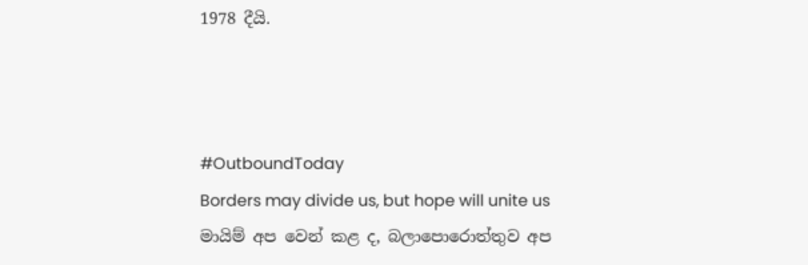1978 දීයි.



#OutboundToday
Borders may divide us, but hope will unite us
මායිම් අප වෙන් කළ ද, බලාපොරොත්තුව අප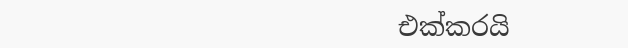එක්කරයි